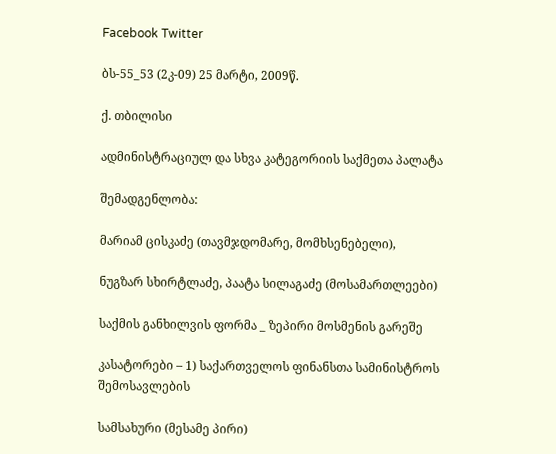Facebook Twitter

ბს-55_53 (2კ-09) 25 მარტი, 2009წ.

ქ. თბილისი

ადმინისტრაციულ და სხვა კატეგორიის საქმეთა პალატა

შემადგენლობა:

მარიამ ცისკაძე (თავმჯდომარე, მომხსენებელი),

ნუგზარ სხირტლაძე, პაატა სილაგაძე (მოსამართლეები)

საქმის განხილვის ფორმა _ ზეპირი მოსმენის გარეშე

კასატორები – 1) საქართველოს ფინანსთა სამინისტროს შემოსავლების

სამსახური (მესამე პირი)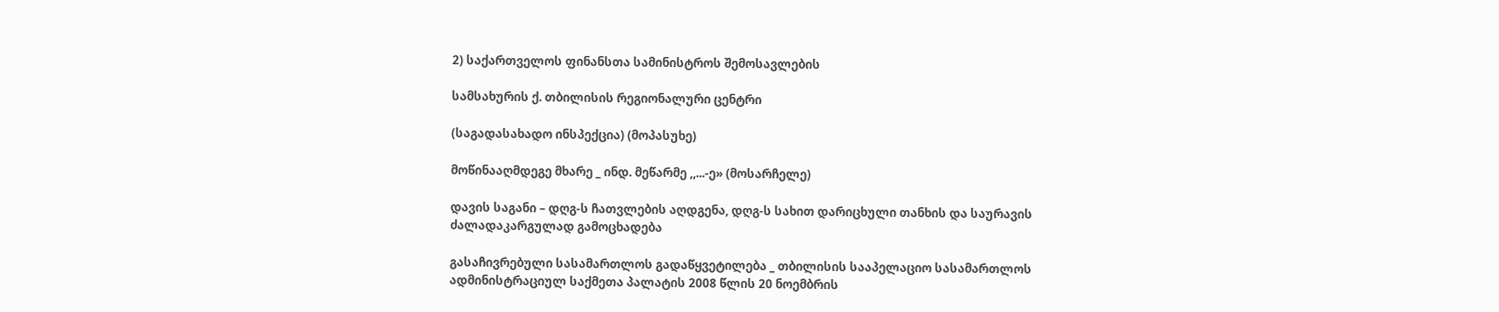2) საქართველოს ფინანსთა სამინისტროს შემოსავლების

სამსახურის ქ. თბილისის რეგიონალური ცენტრი

(საგადასახადო ინსპექცია) (მოპასუხე)

მოწინააღმდეგე მხარე _ ინდ. მეწარმე ,,...-ე» (მოსარჩელე)

დავის საგანი – დღგ-ს ჩათვლების აღდგენა, დღგ-ს სახით დარიცხული თანხის და საურავის ძალადაკარგულად გამოცხადება

გასაჩივრებული სასამართლოს გადაწყვეტილება _ თბილისის სააპელაციო სასამართლოს ადმინისტრაციულ საქმეთა პალატის 2008 წლის 20 ნოემბრის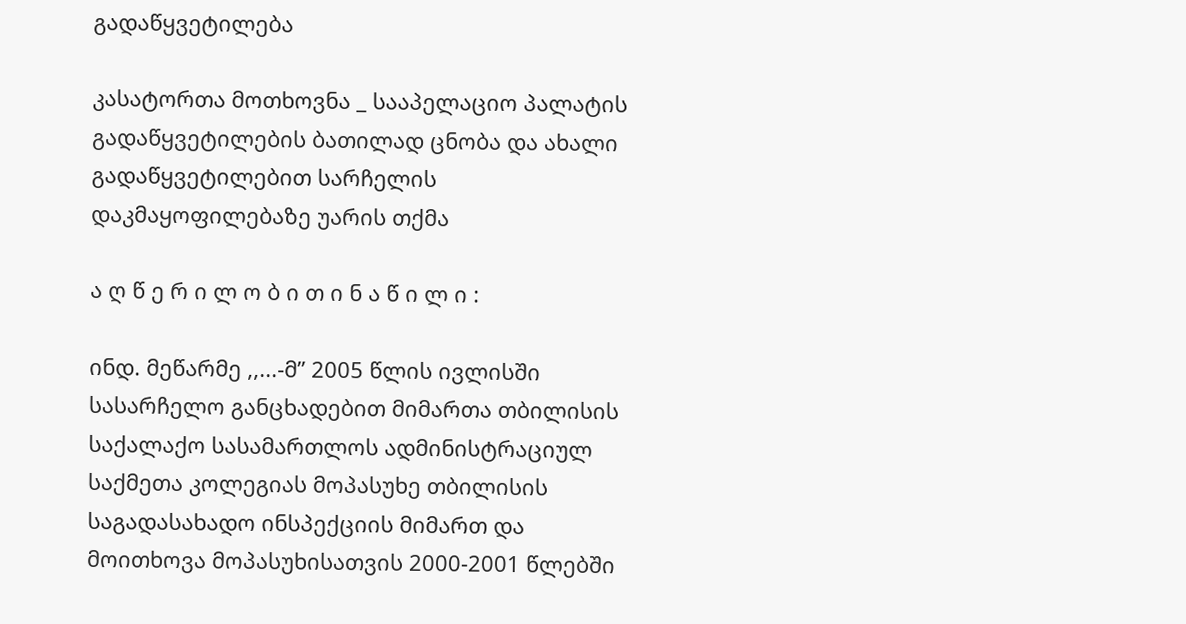გადაწყვეტილება

კასატორთა მოთხოვნა _ სააპელაციო პალატის გადაწყვეტილების ბათილად ცნობა და ახალი გადაწყვეტილებით სარჩელის დაკმაყოფილებაზე უარის თქმა

ა ღ წ ე რ ი ლ ო ბ ი თ ი ნ ა წ ი ლ ი :

ინდ. მეწარმე ,,...-მ” 2005 წლის ივლისში სასარჩელო განცხადებით მიმართა თბილისის საქალაქო სასამართლოს ადმინისტრაციულ საქმეთა კოლეგიას მოპასუხე თბილისის საგადასახადო ინსპექციის მიმართ და მოითხოვა მოპასუხისათვის 2000-2001 წლებში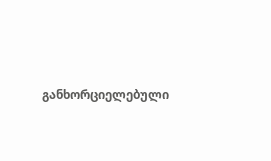განხორციელებული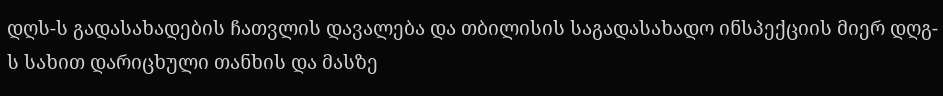დღს-ს გადასახადების ჩათვლის დავალება და თბილისის საგადასახადო ინსპექციის მიერ დღგ-ს სახით დარიცხული თანხის და მასზე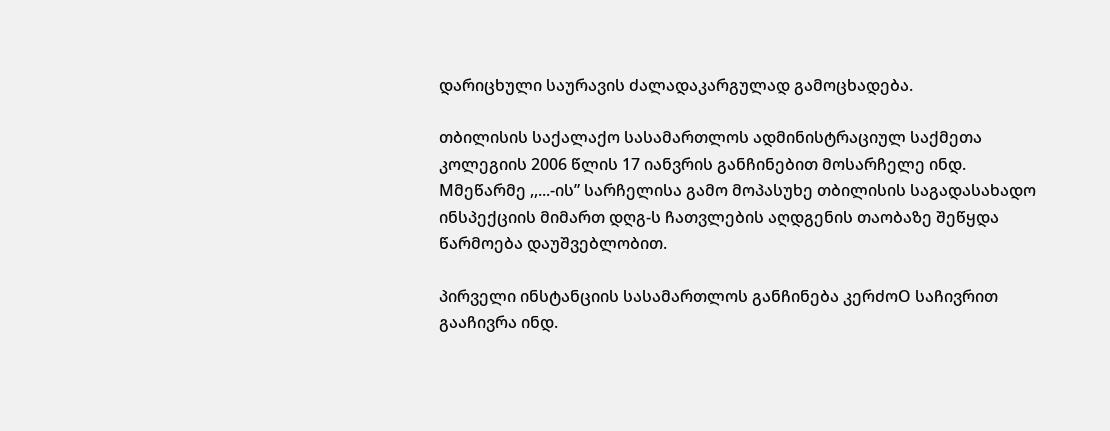დარიცხული საურავის ძალადაკარგულად გამოცხადება.

თბილისის საქალაქო სასამართლოს ადმინისტრაციულ საქმეთა კოლეგიის 2006 წლის 17 იანვრის განჩინებით მოსარჩელე ინდ. Mმეწარმე ,,...-ის” სარჩელისა გამო მოპასუხე თბილისის საგადასახადო ინსპექციის მიმართ დღგ-ს ჩათვლების აღდგენის თაობაზე შეწყდა წარმოება დაუშვებლობით.

პირველი ინსტანციის სასამართლოს განჩინება კერძოO საჩივრით გააჩივრა ინდ.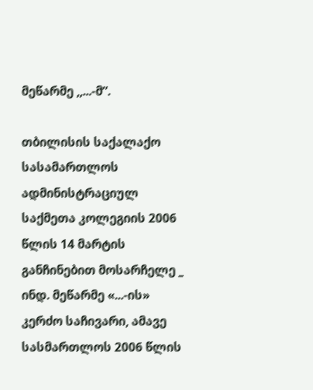მეწარმე ,,...-მ”.

თბილისის საქალაქო სასამართლოს ადმინისტრაციულ საქმეთა კოლეგიის 2006 წლის 14 მარტის განჩინებით მოსარჩელე _ ინდ. მეწარმე «...-ის» კერძო საჩივარი, ამავე სასმართლოს 2006 წლის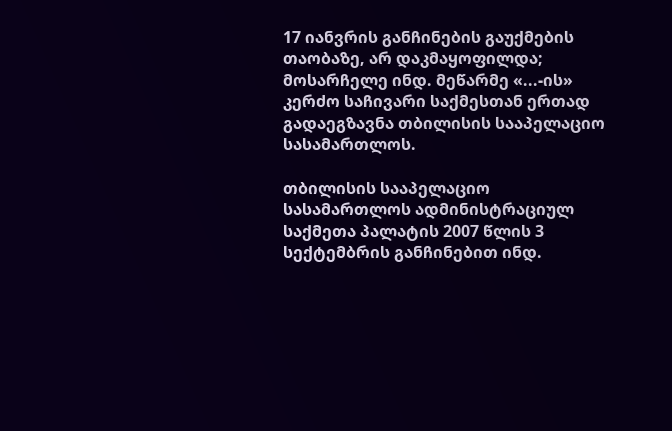17 იანვრის განჩინების გაუქმების თაობაზე, არ დაკმაყოფილდა; მოსარჩელე ინდ. მეწარმე «...-ის» კერძო საჩივარი საქმესთან ერთად გადაეგზავნა თბილისის სააპელაციო სასამართლოს.

თბილისის სააპელაციო სასამართლოს ადმინისტრაციულ საქმეთა პალატის 2007 წლის 3 სექტემბრის განჩინებით ინდ.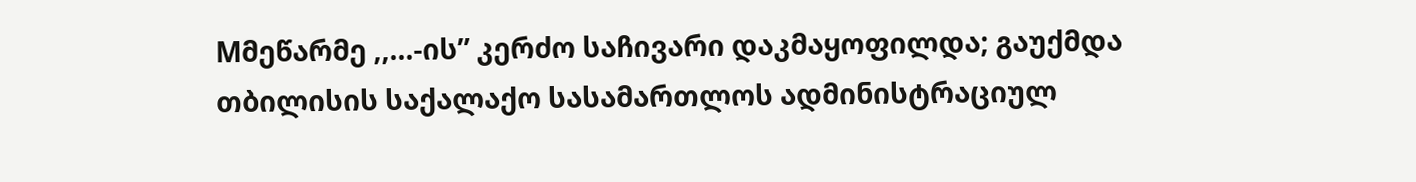Mმეწარმე ,,...-ის” კერძო საჩივარი დაკმაყოფილდა; გაუქმდა თბილისის საქალაქო სასამართლოს ადმინისტრაციულ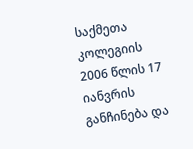საქმეთა კოლეგიის 2006 წლის 17 იანვრის განჩინება და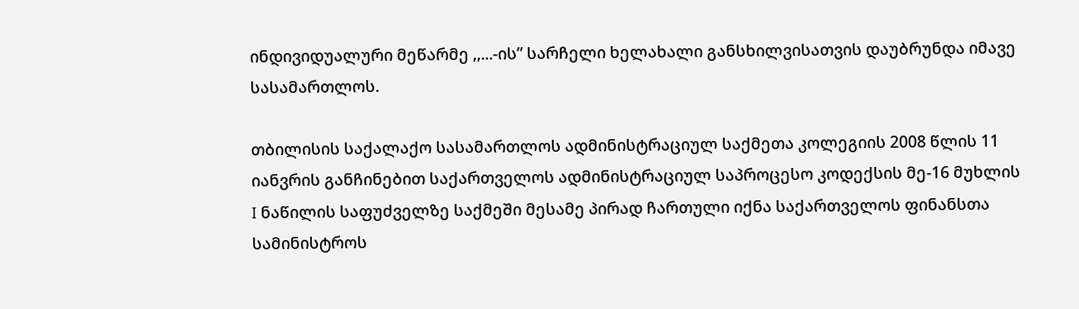ინდივიდუალური მეწარმე ,,...-ის” სარჩელი ხელახალი განსხილვისათვის დაუბრუნდა იმავე სასამართლოს.

თბილისის საქალაქო სასამართლოს ადმინისტრაციულ საქმეთა კოლეგიის 2008 წლის 11 იანვრის განჩინებით საქართველოს ადმინისტრაციულ საპროცესო კოდექსის მე-16 მუხლის I ნაწილის საფუძველზე საქმეში მესამე პირად ჩართული იქნა საქართველოს ფინანსთა სამინისტროს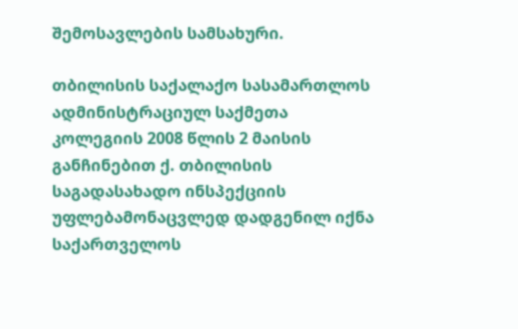შემოსავლების სამსახური.

თბილისის საქალაქო სასამართლოს ადმინისტრაციულ საქმეთა კოლეგიის 2008 წლის 2 მაისის განჩინებით ქ. თბილისის საგადასახადო ინსპექციის უფლებამონაცვლედ დადგენილ იქნა საქართველოს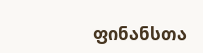ფინანსთა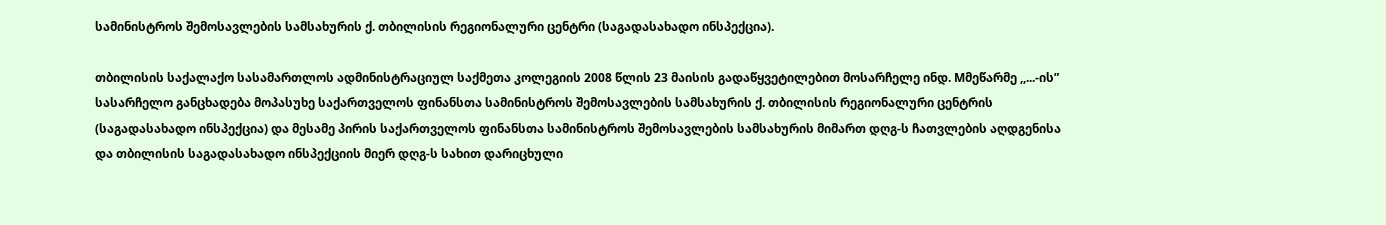სამინისტროს შემოსავლების სამსახურის ქ. თბილისის რეგიონალური ცენტრი (საგადასახადო ინსპექცია).

თბილისის საქალაქო სასამართლოს ადმინისტრაციულ საქმეთა კოლეგიის 2008 წლის 23 მაისის გადაწყვეტილებით მოსარჩელე ინდ. Mმეწარმე ,,...-ის” სასარჩელო განცხადება მოპასუხე საქართველოს ფინანსთა სამინისტროს შემოსავლების სამსახურის ქ. თბილისის რეგიონალური ცენტრის (საგადასახადო ინსპექცია) და მესამე პირის საქართველოს ფინანსთა სამინისტროს შემოსავლების სამსახურის მიმართ დღგ-ს ჩათვლების აღდგენისა და თბილისის საგადასახადო ინსპექციის მიერ დღგ-ს სახით დარიცხული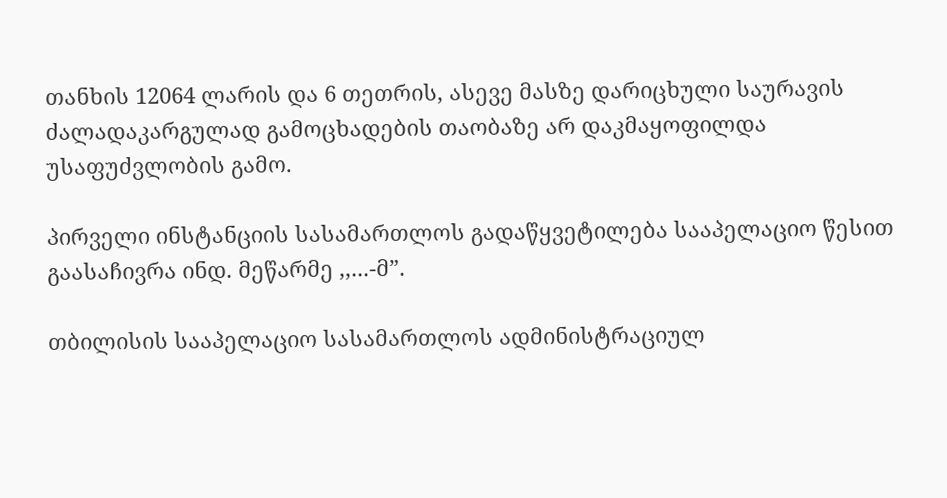თანხის 12064 ლარის და 6 თეთრის, ასევე მასზე დარიცხული საურავის ძალადაკარგულად გამოცხადების თაობაზე არ დაკმაყოფილდა უსაფუძვლობის გამო.

პირველი ინსტანციის სასამართლოს გადაწყვეტილება სააპელაციო წესით გაასაჩივრა ინდ. მეწარმე ,,...-მ”.

თბილისის სააპელაციო სასამართლოს ადმინისტრაციულ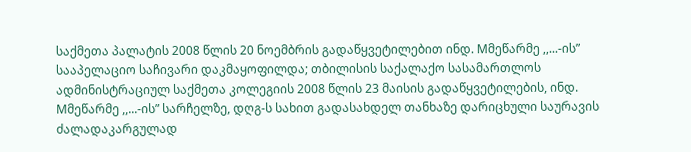საქმეთა პალატის 2008 წლის 20 ნოემბრის გადაწყვეტილებით ინდ. Mმეწარმე ,,...-ის” სააპელაციო საჩივარი დაკმაყოფილდა; თბილისის საქალაქო სასამართლოს ადმინისტრაციულ საქმეთა კოლეგიის 2008 წლის 23 მაისის გადაწყვეტილების, ინდ. Mმეწარმე ,,...-ის” სარჩელზე, დღგ-ს სახით გადასახდელ თანხაზე დარიცხული საურავის ძალადაკარგულად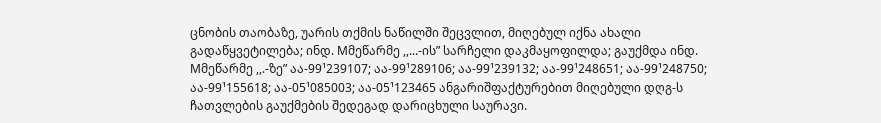ცნობის თაობაზე, უარის თქმის ნაწილში შეცვლით, მიღებულ იქნა ახალი გადაწყვეტილება; ინდ. Mმეწარმე ,,...-ის” სარჩელი დაკმაყოფილდა; გაუქმდა ინდ. Mმეწარმე ,,.-ზე” აა-99¹239107; აა-99¹289106; აა-99¹239132; აა-99¹248651; აა-99¹248750; აა-99¹155618; აა-05¹085003; აა-05¹123465 ანგარიშფაქტურებით მიღებული დღგ-ს ჩათვლების გაუქმების შედეგად დარიცხული საურავი.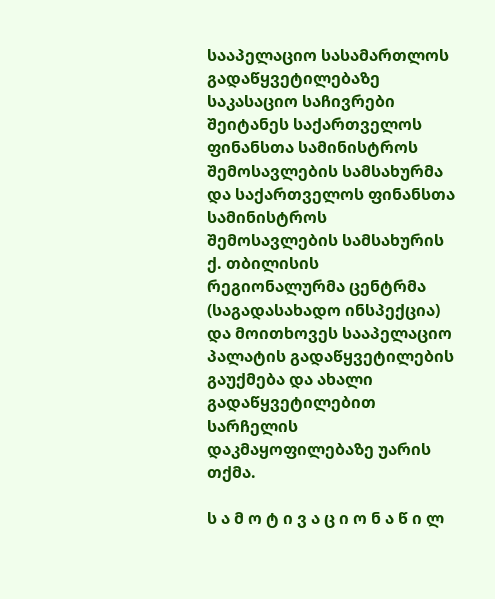სააპელაციო სასამართლოს გადაწყვეტილებაზე საკასაციო საჩივრები შეიტანეს საქართველოს ფინანსთა სამინისტროს შემოსავლების სამსახურმა და საქართველოს ფინანსთა სამინისტროს შემოსავლების სამსახურის ქ. თბილისის რეგიონალურმა ცენტრმა (საგადასახადო ინსპექცია) და მოითხოვეს სააპელაციო პალატის გადაწყვეტილების გაუქმება და ახალი გადაწყვეტილებით სარჩელის დაკმაყოფილებაზე უარის თქმა.

ს ა მ ო ტ ი ვ ა ც ი ო ნ ა წ ი ლ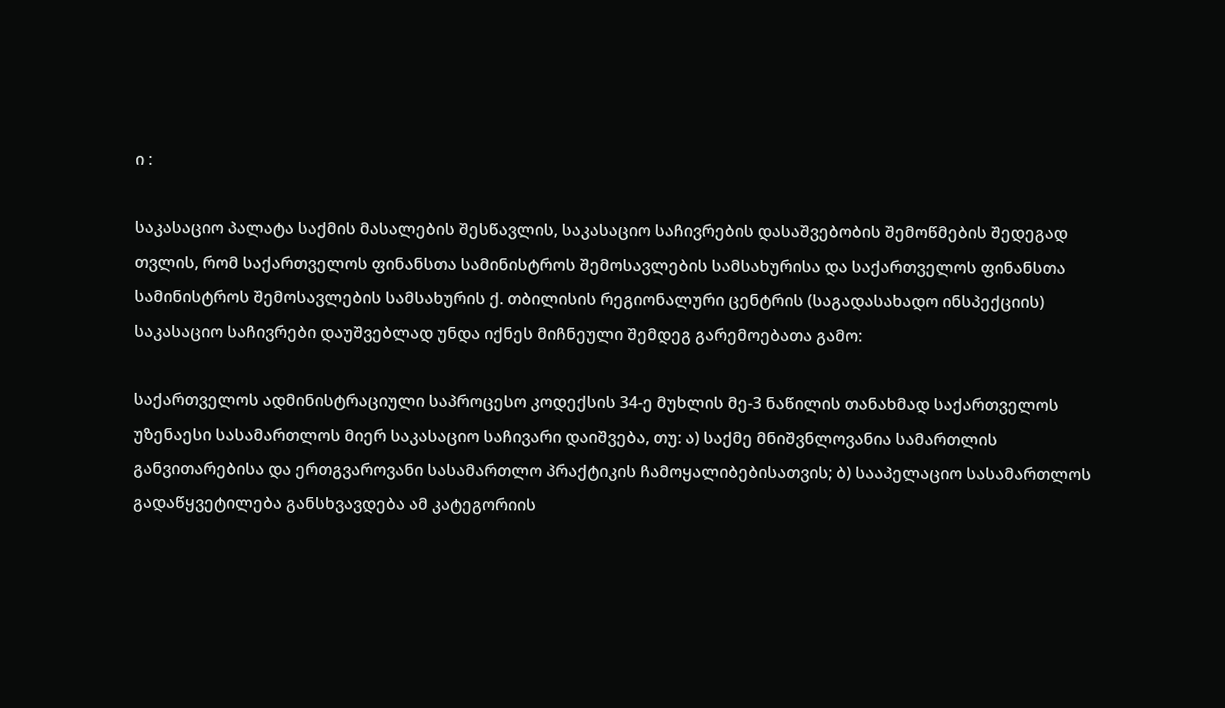ი :

საკასაციო პალატა საქმის მასალების შესწავლის, საკასაციო საჩივრების დასაშვებობის შემოწმების შედეგად თვლის, რომ საქართველოს ფინანსთა სამინისტროს შემოსავლების სამსახურისა და საქართველოს ფინანსთა სამინისტროს შემოსავლების სამსახურის ქ. თბილისის რეგიონალური ცენტრის (საგადასახადო ინსპექციის) საკასაციო საჩივრები დაუშვებლად უნდა იქნეს მიჩნეული შემდეგ გარემოებათა გამო:

საქართველოს ადმინისტრაციული საპროცესო კოდექსის 34-ე მუხლის მე-3 ნაწილის თანახმად საქართველოს უზენაესი სასამართლოს მიერ საკასაციო საჩივარი დაიშვება, თუ: ა) საქმე მნიშვნლოვანია სამართლის განვითარებისა და ერთგვაროვანი სასამართლო პრაქტიკის ჩამოყალიბებისათვის; ბ) სააპელაციო სასამართლოს გადაწყვეტილება განსხვავდება ამ კატეგორიის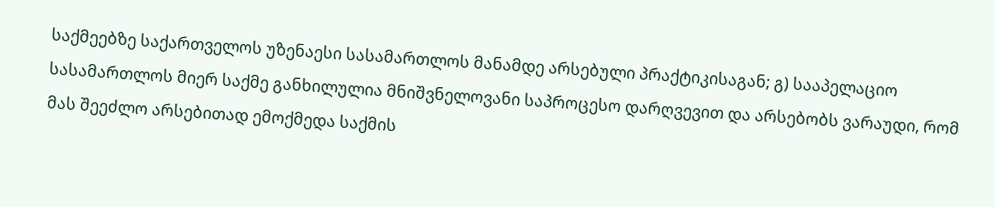საქმეებზე საქართველოს უზენაესი სასამართლოს მანამდე არსებული პრაქტიკისაგან; გ) სააპელაციო სასამართლოს მიერ საქმე განხილულია მნიშვნელოვანი საპროცესო დარღვევით და არსებობს ვარაუდი, რომ მას შეეძლო არსებითად ემოქმედა საქმის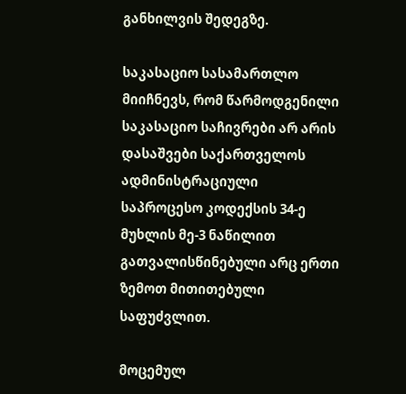განხილვის შედეგზე.

საკასაციო სასამართლო მიიჩნევს, რომ წარმოდგენილი საკასაციო საჩივრები არ არის დასაშვები საქართველოს ადმინისტრაციული საპროცესო კოდექსის 34-ე მუხლის მე-3 ნაწილით გათვალისწინებული არც ერთი ზემოთ მითითებული საფუძვლით.

მოცემულ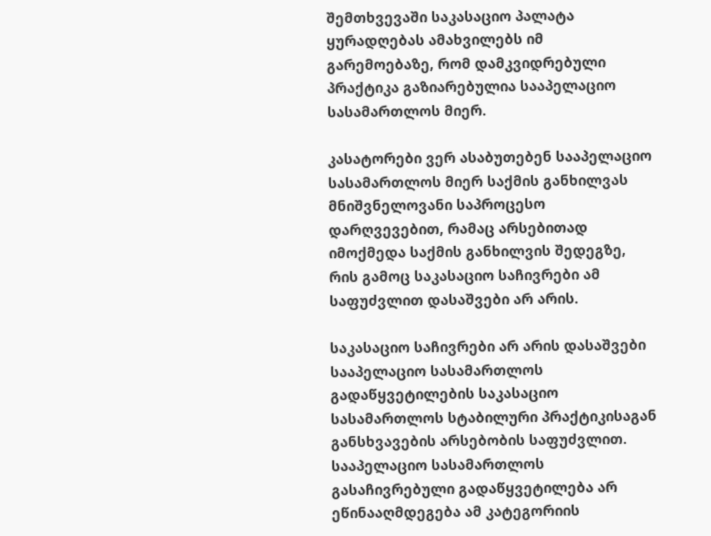შემთხვევაში საკასაციო პალატა ყურადღებას ამახვილებს იმ გარემოებაზე, რომ დამკვიდრებული პრაქტიკა გაზიარებულია სააპელაციო სასამართლოს მიერ.

კასატორები ვერ ასაბუთებენ სააპელაციო სასამართლოს მიერ საქმის განხილვას მნიშვნელოვანი საპროცესო დარღვევებით, რამაც არსებითად იმოქმედა საქმის განხილვის შედეგზე, რის გამოც საკასაციო საჩივრები ამ საფუძვლით დასაშვები არ არის.

საკასაციო საჩივრები არ არის დასაშვები სააპელაციო სასამართლოს გადაწყვეტილების საკასაციო სასამართლოს სტაბილური პრაქტიკისაგან განსხვავების არსებობის საფუძვლით. სააპელაციო სასამართლოს გასაჩივრებული გადაწყვეტილება არ ეწინააღმდეგება ამ კატეგორიის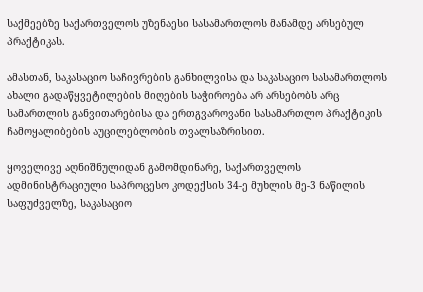საქმეებზე საქართველოს უზენაესი სასამართლოს მანამდე არსებულ პრაქტიკას.

ამასთან, საკასაციო საჩივრების განხილვისა და საკასაციო სასამართლოს ახალი გადაწყვეტილების მიღების საჭიროება არ არსებობს არც სამართლის განვითარებისა და ერთგვაროვანი სასამართლო პრაქტიკის ჩამოყალიბების აუცილებლობის თვალსაზრისით.

ყოველივე აღნიშნულიდან გამომდინარე, საქართველოს ადმინისტრაციული საპროცესო კოდექსის 34-ე მუხლის მე-3 ნაწილის საფუძველზე, საკასაციო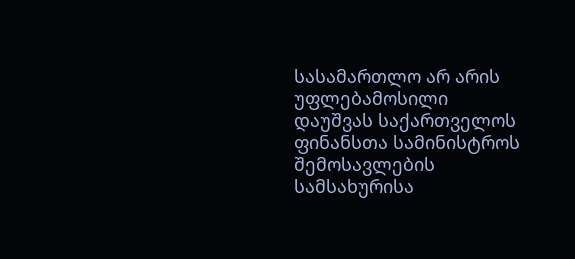სასამართლო არ არის უფლებამოსილი დაუშვას საქართველოს ფინანსთა სამინისტროს შემოსავლების სამსახურისა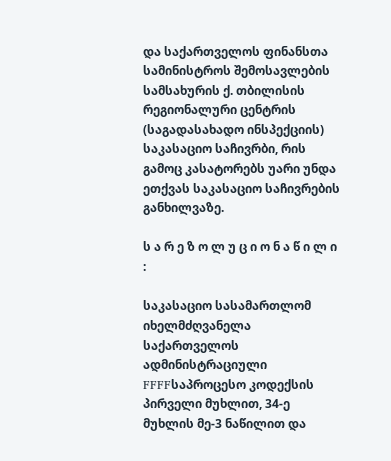და საქართველოს ფინანსთა სამინისტროს შემოსავლების სამსახურის ქ. თბილისის რეგიონალური ცენტრის (საგადასახადო ინსპექციის) საკასაციო საჩივრბი, რის გამოც კასატორებს უარი უნდა ეთქვას საკასაციო საჩივრების განხილვაზე.

ს ა რ ე ზ ო ლ უ ც ი ო ნ ა წ ი ლ ი :

საკასაციო სასამართლომ იხელმძღვანელა საქართველოს ადმინისტრაციული FFFFსაპროცესო კოდექსის პირველი მუხლით, 34-ე მუხლის მე-3 ნაწილით და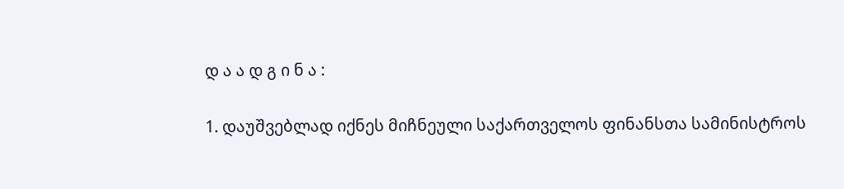დ ა ა დ გ ი ნ ა :

1. დაუშვებლად იქნეს მიჩნეული საქართველოს ფინანსთა სამინისტროს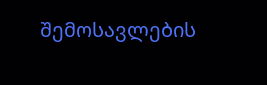შემოსავლების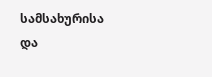სამსახურისა და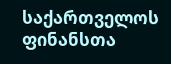საქართველოს ფინანსთა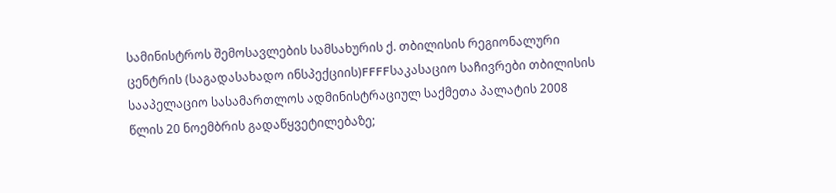სამინისტროს შემოსავლების სამსახურის ქ. თბილისის რეგიონალური ცენტრის (საგადასახადო ინსპექციის)FFFFსაკასაციო საჩივრები თბილისის სააპელაციო სასამართლოს ადმინისტრაციულ საქმეთა პალატის 2008 წლის 20 ნოემბრის გადაწყვეტილებაზე;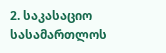2. საკასაციო სასამართლოს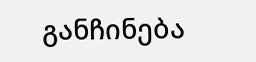განჩინება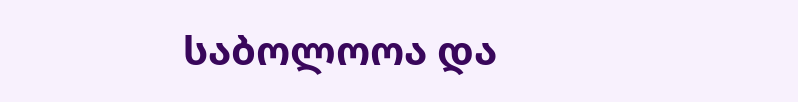საბოლოოა და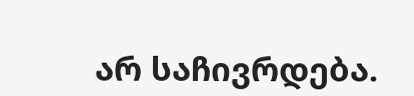არ საჩივრდება.